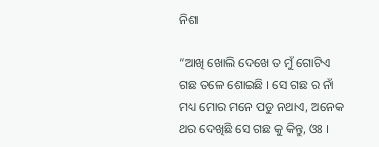ନିଶା

“ଆଖି ଖୋଲି ଦେଖେ ତ ମୁଁ ଗୋଟିଏ ଗଛ ତଳେ ଶୋଇଛି । ସେ ଗଛ ର ନାଁ ମଧ୍ୟ ମୋର ମନେ ପଡୁ ନଥାଏ, ଅନେକ ଥର ଦେଖିଛି ସେ ଗଛ କୁ କିନ୍ତୁ, ଓଃ ।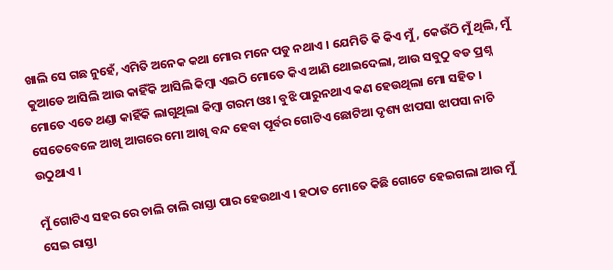ଖାଲି ସେ ଗଛ ନୁହେଁ, ଏମିତି ଅନେକ କଥା ମୋର ମନେ ପଡୁ ନଥାଏ । ଯେମିତି କି କିଏ ମୁଁ, କେଉଁଠି ମୁଁ ଥିଲି, ମୁଁ କୁଆଡେ ଆସିଲି ଆଉ କାହିଁକି ଆସିଲି କିମ୍ବା ଏଇଠି ମୋତେ କିଏ ଆଣି ଥୋଇଦେଲା, ଆଉ ସବୁଠୁ ବଡ ପ୍ରଶ୍ନ ମୋତେ ଏତେ ଥଣ୍ଡା କାହିଁକି ଲାଗୁଥିଲା କିମ୍ବା ଗରମ ଓଃ। ବୁଝି ପାରୁନଥାଏ କଣ ହେଉଥିଲା ମୋ ସହିତ । ସେତେବେଳେ ଆଖି ଆଗରେ ମୋ ଆଖି ବନ୍ଦ ହେବା ପୂର୍ବର ଗୋଟିଏ ଛୋଟିଆ ଦୃଶ୍ୟ ଝାପସା ଝାପସା ନାଚି ଉଠୁଥାଏ ।

ମୁଁ ଗୋଟିଏ ସହର ରେ ଚାଲି ଚାଲି ରାସ୍ତା ପାର ହେଉଥାଏ । ହଠାତ ମୋତେ କିଛି ଗୋଟେ ହେଇଗଲା ଆଉ ମୁଁ ସେଇ ରାସ୍ତା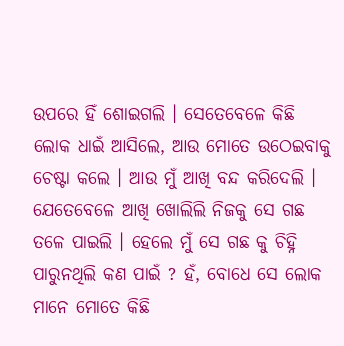ଉପରେ ହିଁ ଶୋଇଗଲି । ସେତେବେଳେ କିଛି ଲୋକ ଧାଇଁ ଆସିଲେ, ଆଉ ମୋତେ ଉଠେଇବାକୁ ଚେଷ୍ଟା କଲେ । ଆଉ ମୁଁ ଆଖି ବନ୍ଦ କରିଦେଲି । ଯେତେବେଳେ ଆଖି ଖୋଲିଲି ନିଜକୁ ସେ ଗଛ ତଳେ ପାଇଲି । ହେଲେ ମୁଁ ସେ ଗଛ କୁ ଚିହ୍ନି ପାରୁନଥିଲି କଣ ପାଇଁ ? ହଁ, ବୋଧେ ସେ ଲୋକ ମାନେ ମୋତେ କିଛି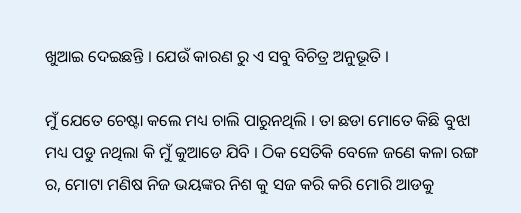ଖୁଆଇ ଦେଇଛନ୍ତି । ଯେଉଁ କାରଣ ରୁ ଏ ସବୁ ବିଚିତ୍ର ଅନୁଭୂତି ।

ମୁଁ ଯେତେ ଚେଷ୍ଟା କଲେ ମଧ୍ୟ ଚାଲି ପାରୁନଥିଲି । ତା ଛଡା ମୋତେ କିଛି ବୁଝା ମଧ୍ୟ ପଡୁ ନଥିଲା କି ମୁଁ କୁଆଡେ ଯିବି । ଠିକ ସେତିକି ବେଳେ ଜଣେ କଳା ରଙ୍ଗ ର, ମୋଟା ମଣିଷ ନିଜ ଭୟଙ୍କର ନିଶ କୁ ସଜ କରି କରି ମୋରି ଆଡକୁ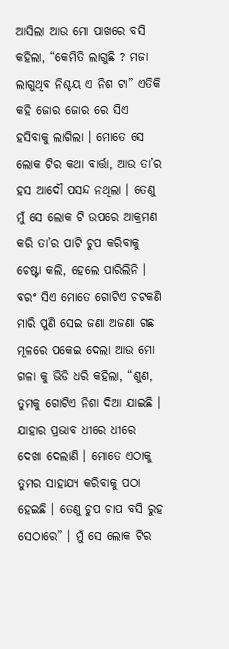ଆସିଲା ଆଉ ମୋ ପାଖରେ ବସି କହିଲା, “କେମିତି ଲାଗୁଛି ? ମଜା ଲାଗୁଥିବ ନିଶ୍ଚୟ ଏ ନିଶ ଟା” ଏତିକି କହି ଜୋର ଜୋର ରେ ସିଏ ହସିବାକୁ ଲାଗିଲା । ମୋତେ ସେ ଲୋକ ଟିର କଥା ବାର୍ତ୍ତା, ଆଉ ତା’ର ହସ ଆଦୌ ପସନ୍ଦ ନଥିଲା । ତେଣୁ ମୁଁ ସେ ଲୋକ ଟି ଉପରେ ଆକ୍ରମଣ କରି ତା’ର ପାଟି ଚୁପ କରିବାକୁ ଚେଷ୍ଟା କଲି, ହେଲେ ପାରିଲିନି । ବରଂ ସିଏ ମୋତେ ଗୋଟିଏ ଚଟକଣି ମାରି ପୁଣି ସେଇ ଜଣା ଅଜଣା ଗଛ ମୂଳରେ ପକେଇ ଦେଲା ଆଉ ମୋ ଗଳା କୁ ଭିଡି ଧରି କହିଲା, “ଶୁଣ, ତୁମକୁ ଗୋଟିଏ ନିଶା ଦିଆ ଯାଇଛି । ଯାହାର ପ୍ରଭାବ ଧୀରେ ଧୀରେ ଦେଖା ଦେଲାଣି । ମୋତେ ଏଠାକୁ ତୁମର ସାହାଯ୍ୟ କରିବାକୁ ପଠା ହେଇଛି । ତେଣୁ ଚୁପ ଚାପ ବସି ରୁହ ସେଠାରେ” । ମୁଁ ସେ ଲୋକ ଟିର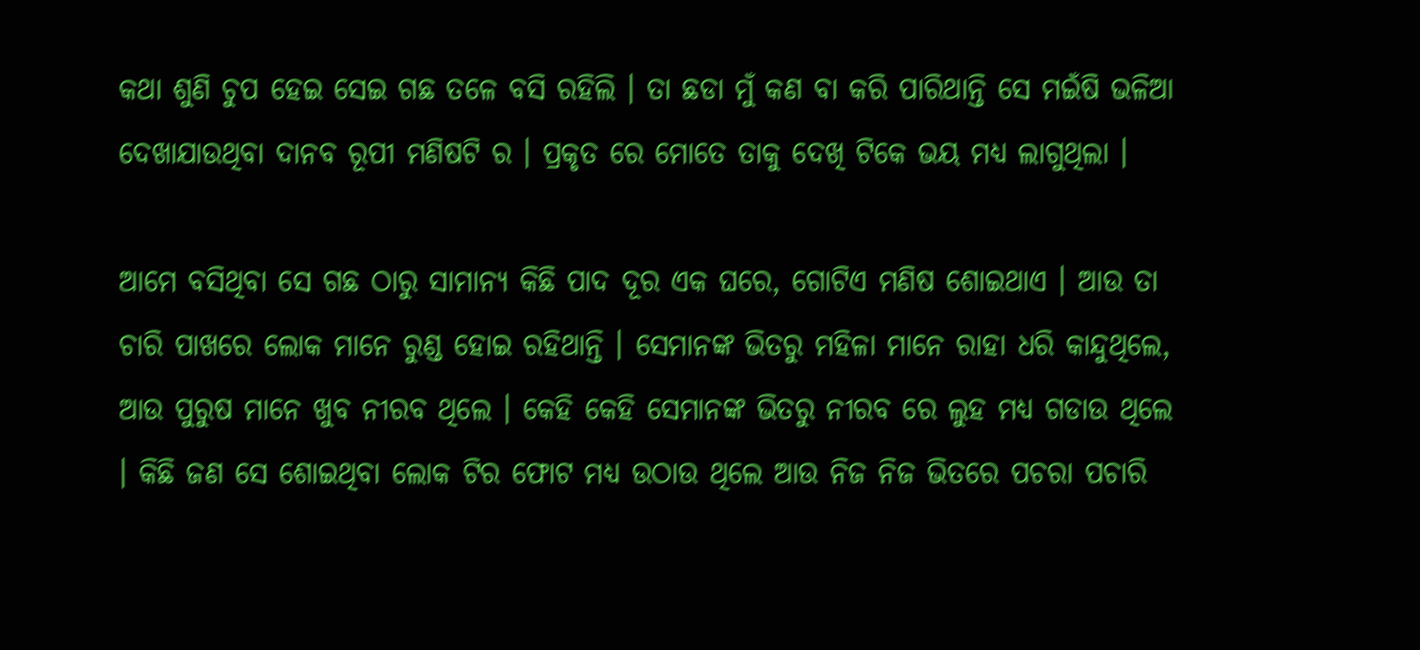କଥା ଶୁଣି ଚୁପ ହେଇ ସେଇ ଗଛ ତଳେ ବସି ରହିଲି । ତା ଛଡା ମୁଁ କଣ ବା କରି ପାରିଥାନ୍ତି ସେ ମଇଁଷି ଭଳିଆ ଦେଖାଯାଉଥିବା ଦାନବ ରୂପୀ ମଣିଷଟି ର । ପ୍ରକୃତ ରେ ମୋତେ ତାକୁ ଦେଖି ଟିକେ ଭୟ ମଧ୍ୟ ଲାଗୁଥିଲା ।

ଆମେ ବସିଥିବା ସେ ଗଛ ଠାରୁ ସାମାନ୍ୟ କିଛି ପାଦ ଦୂର ଏକ ଘରେ, ଗୋଟିଏ ମଣିଷ ଶୋଇଥାଏ । ଆଉ ତା ଚାରି ପାଖରେ ଲୋକ ମାନେ ରୁଣ୍ଡ ହୋଇ ରହିଥାନ୍ତି । ସେମାନଙ୍କ ଭିତରୁ ମହିଳା ମାନେ ରାହା ଧରି କାନ୍ଦୁଥିଲେ, ଆଉ ପୁରୁଷ ମାନେ ଖୁବ ନୀରବ ଥିଲେ । କେହି କେହି ସେମାନଙ୍କ ଭିତରୁ ନୀରବ ରେ ଲୁହ ମଧ୍ୟ ଗଡାଉ ଥିଲେ । କିଛି ଜଣ ସେ ଶୋଇଥିବା ଲୋକ ଟିର ଫୋଟ ମଧ୍ୟ ଉଠାଉ ଥିଲେ ଆଉ ନିଜ ନିଜ ଭିତରେ ପଚରା ପଚାରି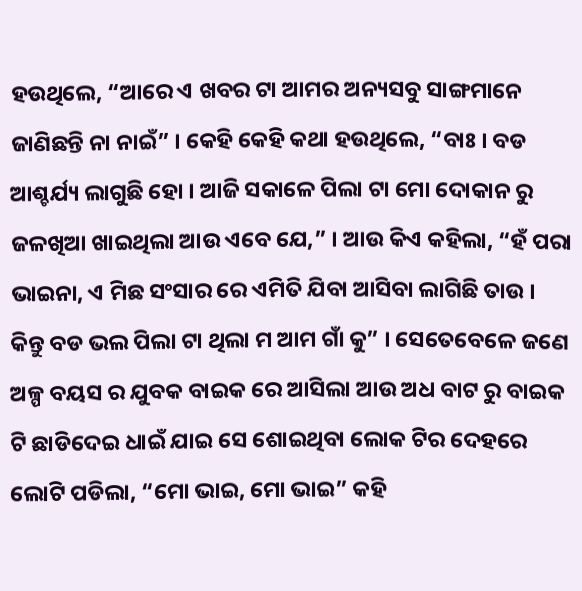ହଉଥିଲେ, “ଆରେ ଏ ଖବର ଟା ଆମର ଅନ୍ୟସବୁ ସାଙ୍ଗମାନେ ଜାଣିଛନ୍ତି ନା ନାଇଁ” । କେହି କେହି କଥା ହଉଥିଲେ, “ବାଃ । ବଡ ଆଶ୍ଚର୍ଯ୍ୟ ଲାଗୁଛି ହୋ । ଆଜି ସକାଳେ ପିଲା ଟା ମୋ ଦୋକାନ ରୁ ଜଳଖିଆ ଖାଇଥିଲା ଆଉ ଏବେ ଯେ,” । ଆଉ କିଏ କହିଲା, “ହଁ ପରା ଭାଇନା, ଏ ମିଛ ସଂସାର ରେ ଏମିତି ଯିବା ଆସିବା ଲାଗିଛି ତାଉ । କିନ୍ତୁ ବଡ ଭଲ ପିଲା ଟା ଥିଲା ମ ଆମ ଗାଁ କୁ” । ସେତେବେଳେ ଜଣେ ଅଳ୍ପ ବୟସ ର ଯୁବକ ବାଇକ ରେ ଆସିଲା ଆଉ ଅଧ ବାଟ ରୁ ବାଇକ ଟି ଛାଡିଦେଇ ଧାଇଁ ଯାଇ ସେ ଶୋଇଥିବା ଲୋକ ଟିର ଦେହରେ ଲୋଟି ପଡିଲା, “ମୋ ଭାଇ, ମୋ ଭାଇ” କହି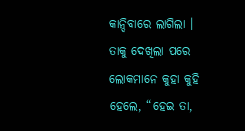କାନ୍ଦିବାରେ ଲାଗିଲା । ତାକୁ ଦେଖିଲା ପରେ ଲୋକମାନେ କୁହା କୁହି ହେଲେ, “ହେଇ ତା,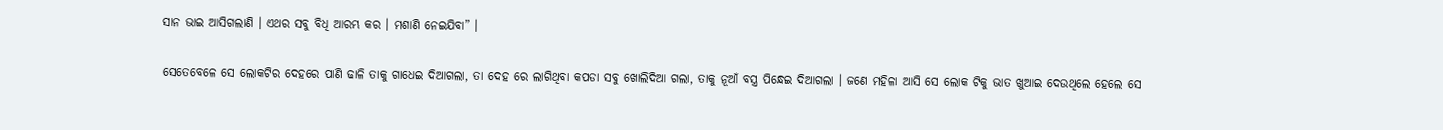ସାନ ଭାଇ ଆସିଗଲାଣି । ଏଥର ସବୁ ବିଧି ଆରମ୍ଭ କର । ମଶାଣି ନେଇଯିବା” ।

ସେତେବେଳେ ସେ ଲୋକଟିର ଦେହରେ ପାଣି ଢାଳି ତାକୁ ଗାଧେଇ ଦିଆଗଲା, ତା ଦେହ ରେ ଲାଗିଥିବା କପଡା ସବୁ ଖୋଲିଦିଆ ଗଲା, ତାକୁ ନୂଆଁ ବସ୍ତ୍ର ପିନ୍ଧେଇ ଦିଆଗଲା । ଜଣେ ମହିଳା ଆସି ସେ ଲୋକ ଟିକୁ ଭାତ ଖୁଆଇ ଦେଉଥିଲେ ହେଲେ ସେ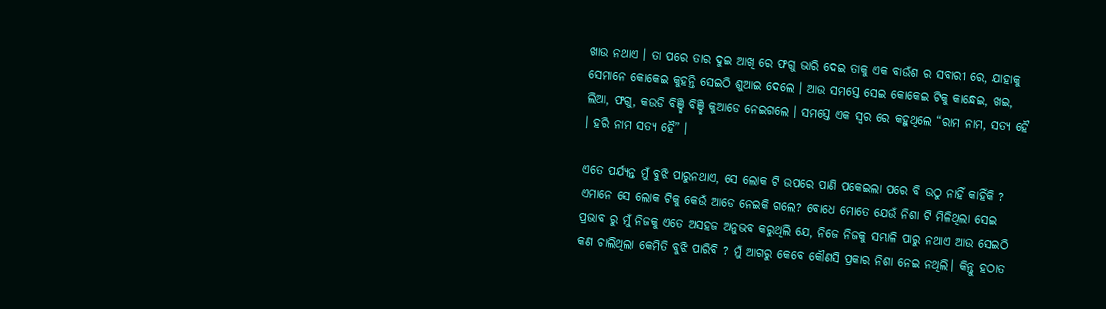ଖାଉ ନଥାଏ । ତା ପରେ ତାର ଦୁଇ ଆଖି ରେ ଫଗୁ ଭାରି ଦେଇ ତାକୁ ଏକ ବାଉଁଶ ର ସବାରୀ ରେ, ଯାହାକୁ ସେମାନେ କୋକେଇ କୁହନ୍ତି ସେଇଠି ଶୁଆଇ ଦେଲେ । ଆଉ ସମସ୍ତେ ସେଇ କୋକେଇ ଟିକୁ କାନ୍ଧେଇ, ଖଇ, ଲିଆ, ଫଗୁ, କଉଡି ବିଞ୍ଛି ବିଞ୍ଛି କୁଆଡେ ନେଇଗଲେ । ସମସ୍ତେ ଏକ ସ୍ଵର ରେ କହୁଥିଲେ “ରାମ ନାମ, ସତ୍ୟ ହୈ । ହରି ନାମ ସତ୍ୟ ହୈ” ।

ଏତେ ପର୍ଯ୍ୟନ୍ତ ମୁଁ ବୁଝି ପାରୁନଥାଏ, ସେ ଲୋକ ଟି ଉପରେ ପାଣି ପକେଇଲା ପରେ ବି ଉଠୁ ନାହିଁ କାହିଁକି ? ଏମାନେ ସେ ଲୋକ ଟିକୁ କେଉଁ ଆଡେ ନେଇକି ଗଲେ? ବୋଧେ ମୋତେ ଯେଉଁ ନିଶା ଟି ମିଳିଥିଲା ସେଇ ପ୍ରଭାବ ରୁ ମୁଁ ନିଜକୁ ଏତେ ଅସହଜ ଅନୁଭବ କରୁଥିଲି ଯେ, ନିଜେ ନିଜକୁ ସମ୍ଭାଳି ପାରୁ ନଥାଏ ଆଉ ସେଇଠି କଣ ଚାଲିଥିଲା କେମିତି ବୁଝି ପାରିବି ? ମୁଁ ଆଗରୁ କେବେ କୌଣସି ପ୍ରକାର ନିଶା ନେଇ ନଥିଲି। କିନ୍ତୁ ହଠାତ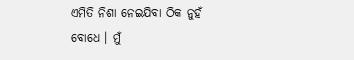ଏମିତି ନିଶା ନେଇଯିବା ଠିକ ନୁହଁ ବୋଧେ । ମୁଁ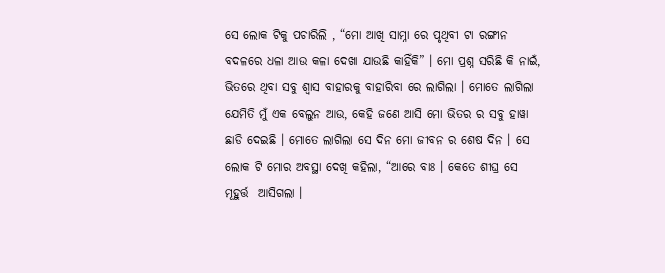ସେ ଲୋକ ଟିକୁ ପଚାରିଲି , “ମୋ ଆଖି ସାମ୍ନା ରେ ପୃଥିବୀ ଟା ରଙ୍ଗୀନ ବଦଳରେ ଧଳା ଆଉ କଳା ଦେଖା ଯାଉଛି କାହିଁକି” । ମୋ ପ୍ରଶ୍ନ ସରିଛି କି ନାଇଁ, ଭିତରେ ଥିବା ସବୁ ଶ୍ଵାସ ବାହାରକୁ ବାହାରିବା ରେ ଲାଗିଲା । ମୋତେ ଲାଗିଲା ଯେମିତି ମୁଁ ଏକ ବେଲୁନ ଆଉ, କେହି ଜଣେ ଆସି ମୋ ଭିତର ର ସବୁ ହାୱା ଛାଡି ଦେଇଛି । ମୋତେ ଲାଗିଲା ସେ ଦିନ ମୋ ଜୀବନ ର ଶେଷ ଦିନ । ସେ ଲୋକ ଟି ମୋର ଅବସ୍ଥା ଦେଖି କହିଲା, “ଆରେ ବାଃ । କେତେ ଶୀଘ୍ର ସେ ମୂହୁର୍ତ୍ତ  ଆସିଗଲା ।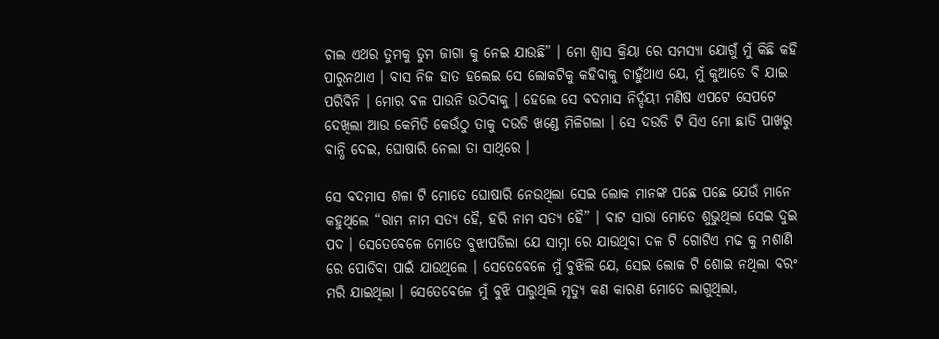ଚାଲ ଏଥର ତୁମକୁ ତୁମ ଜାଗା କୁ ନେଇ ଯାଉଛି” । ମୋ ଶ୍ଵାସ କ୍ରିୟା ରେ ସମସ୍ୟା ଯୋଗୁଁ ମୁଁ କିଛି କହି ପାରୁନଥାଏ । ବାସ ନିଜ ହାତ ହଲେଇ ସେ ଲୋକଟିକୁ କହିବାକୁ ଚାହୁଁଥାଏ ଯେ, ମୁଁ କୁଆଡେ ବି ଯାଇ ପରିବିନି । ମୋର ବଳ ପାଉନି ଉଠିବାକୁ । ହେଲେ ସେ ବଦମାସ ନିର୍ଦ୍ଦୟୀ ମଣିଷ ଏପଟେ ସେପଟେ ଦେଖିଲା ଆଉ କେମିତି କେଉଁଠୁ ତାକୁ ଦଉଡି ଖଣ୍ଡେ ମିଳିଗଲା । ସେ ଦଉଡି ଟି ସିଏ ମୋ ଛାତି ପାଖରୁ ବାନ୍ଧି ଦେଇ, ଘୋଷାରି ନେଲା ତା ସାଥିରେ ।

ସେ ବଦମାସ ଶଳା ଟି ମୋତେ ଘୋଷାରି ନେଉଥିଲା ସେଇ ଲୋକ ମାନଙ୍କ ପଛେ ପଛେ ଯେଉଁ ମାନେ କହୁଥିଲେ “ରାମ ନାମ ସତ୍ୟ ହୈ, ହରି ନାମ ସତ୍ୟ ହୈ” । ବାଟ ସାରା ମୋତେ ଶୁଭୁଥିଲା ସେଇ ଦୁଇ ପଦ । ସେତେବେଳେ ମୋତେ ବୁଝାପଡିଲା ଯେ ସାମ୍ନା ରେ ଯାଉଥିବା ଦଳ ଟି ଗୋଟିଏ ମଢ କୁ ମଶାଣି ରେ ପୋଡିବା ପାଇଁ ଯାଉଥିଲେ । ସେତେବେଳେ ମୁଁ ବୁଝିଲି ଯେ, ସେଇ ଲୋକ ଟି ଶୋଇ ନଥିଲା ବରଂ ମରି ଯାଇଥିଲା । ସେତେବେଳେ ମୁଁ ବୁଝି ପାରୁଥିଲି ମୃତ୍ୟୁ କଣ କାରଣ ମୋତେ ଲାଗୁଥିଲା,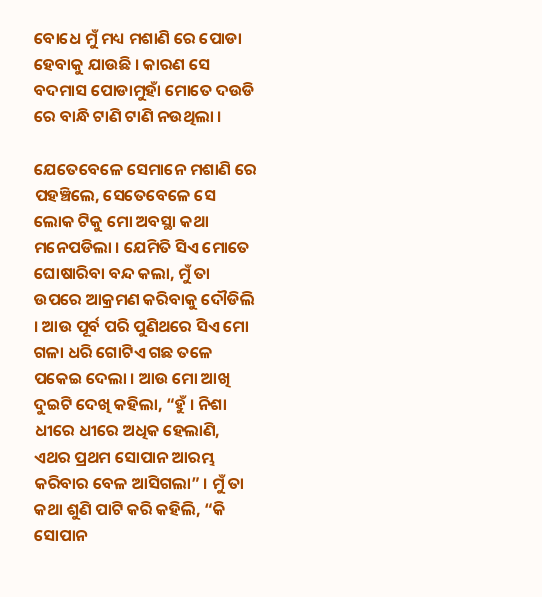ବୋଧେ ମୁଁ ମଧ୍ୟ ମଶାଣି ରେ ପୋଡା ହେବାକୁ ଯାଉଛି । କାରଣ ସେ ବଦମାସ ପୋଡାମୁହାଁ ମୋତେ ଦଉଡି ରେ ବାନ୍ଧି ଟାଣି ଟାଣି ନଉଥିଲା ।

ଯେତେବେଳେ ସେମାନେ ମଶାଣି ରେ ପହଞ୍ଚିଲେ, ସେତେବେଳେ ସେ ଲୋକ ଟିକୁ ମୋ ଅବସ୍ଥା କଥା ମନେପଡିଲା । ଯେମିତି ସିଏ ମୋତେ ଘୋଷାରିବା ବନ୍ଦ କଲା, ମୁଁ ତା ଉପରେ ଆକ୍ରମଣ କରିବାକୁ ଦୌଡିଲି । ଆଉ ପୂର୍ବ ପରି ପୁଣିଥରେ ସିଏ ମୋ ଗଳା ଧରି ଗୋଟିଏ ଗଛ ତଳେ ପକେଇ ଦେଲା । ଆଉ ମୋ ଆଖି ଦୁଇଟି ଦେଖି କହିଲା, “ହୁଁ । ନିଶା ଧୀରେ ଧୀରେ ଅଧିକ ହେଲାଣି, ଏଥର ପ୍ରଥମ ସୋପାନ ଆରମ୍ଭ କରିବାର ବେଳ ଆସିଗଲା” । ମୁଁ ତା କଥା ଶୁଣି ପାଟି କରି କହିଲି, “କି ସୋପାନ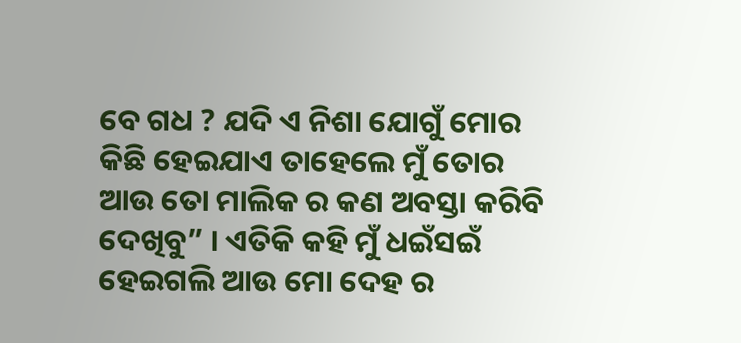ବେ ଗଧ ? ଯଦି ଏ ନିଶା ଯୋଗୁଁ ମୋର କିଛି ହେଇଯାଏ ତାହେଲେ ମୁଁ ତୋର ଆଉ ତୋ ମାଲିକ ର କଣ ଅବସ୍ତା କରିବି ଦେଖିବୁ” । ଏତିକି କହି ମୁଁ ଧଇଁସଇଁ ହେଇଗଲି ଆଉ ମୋ ଦେହ ର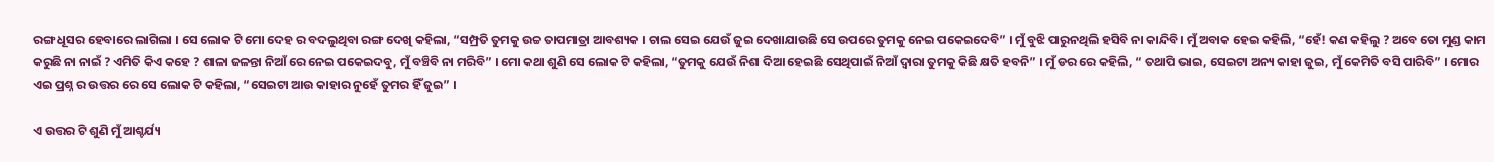ରଙ୍ଗ ଧୂସର ହେବାରେ ଲାଗିଲା । ସେ ଲୋକ ଟି ମୋ ଦେହ ର ବଦଲୁଥିବା ରଙ୍ଗ ଦେଖି କହିଲା, “ସମ୍ପ୍ରତି ତୁମକୁ ଉଚ୍ଚ ତାପମାତ୍ରା ଆବଶ୍ୟକ । ଚାଲ ସେଇ ଯେଉଁ ଜୁଇ ଦେଖାଯାଉଛି ସେ ଉପରେ ତୁମକୁ ନେଇ ପକେଇଦେବି” । ମୁଁ ବୁଝି ପାରୁନଥିଲି ହସିବି ନା କାନ୍ଦିବି। ମୁଁ ଅବାକ ହେଇ କହିଲି, “ହେଁ! କଣ କହିଲୁ ? ଅବେ ତୋ ମୁଣ୍ଡ କାମ କରୁଛି ନା ନାଇଁ ? ଏମିତି କିଏ କହେ ? ଶାଳା ଜଳନ୍ତା ନିଆଁ ରେ ନେଇ ପକେଇଦବୁ, ମୁଁ ବଞ୍ଚିବି ନା ମରିବି” । ମୋ କଥା ଶୁଣି ସେ ଲୋକ ଟି କହିଲା, “ତୁମକୁ ଯେଉଁ ନିଶା ଦିଆ ହେଇଛି ସେଥିପାଇଁ ନିଆଁ ଦ୍ଵାରା ତୁମକୁ କିଛି କ୍ଷତି ହବନି” । ମୁଁ ଡର ରେ କହିଲି, “ ତଥାପି ଭାଇ, ସେଇଟା ଅନ୍ୟ କାହା ଜୁଇ, ମୁଁ କେମିତି ବସି ପାରିବି” । ମୋର ଏଇ ପ୍ରଶ୍ନ ର ଉତ୍ତର ରେ ସେ ଲୋକ ଟି କହିଲା, “ସେଇଟା ଆଉ କାହାର ନୁହେଁ ତୁମର ହିଁ ଜୁଇ” ।

ଏ ଉତ୍ତର ଟି ଶୁଣି ମୁଁ ଆଶ୍ଚର୍ଯ୍ୟ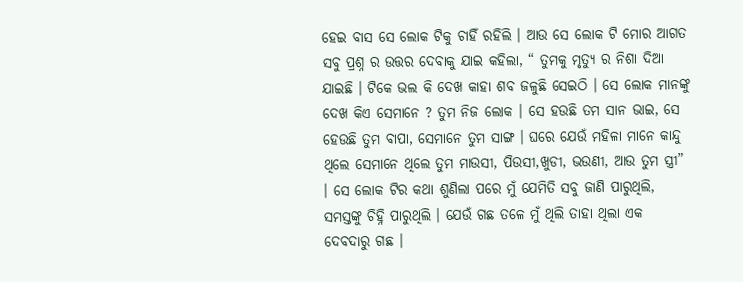ହେଇ ବାସ ସେ ଲୋକ ଟିକୁ ଚାହିଁ ରହିଲି । ଆଉ ସେ ଲୋକ ଟି ମୋର ଆଗତ ସବୁ ପ୍ରଶ୍ନ ର ଉତ୍ତର ଦେବାକୁ ଯାଇ କହିଲା, “ ତୁମକୁ ମୃତ୍ୟୁ ର ନିଶା ଦିଆ ଯାଇଛି । ଟିକେ ଭଲ କି ଦେଖ କାହା ଶବ ଜଳୁଛି ସେଇଠି । ସେ ଲୋକ ମାନଙ୍କୁ ଦେଖ କିଏ ସେମାନେ ? ତୁମ ନିଜ ଲୋକ । ସେ ହଉଛି ତମ ସାନ ଭାଇ, ସେ ହେଉଛି ତୁମ ବାପା, ସେମାନେ ତୁମ ସାଙ୍ଗ । ଘରେ ଯେଉଁ ମହିଳା ମାନେ କାନ୍ଦୁ ଥିଲେ ସେମାନେ ଥିଲେ ତୁମ ମାଉସୀ, ପିଉସୀ,ଖୁଡୀ, ଭଉଣୀ, ଆଉ ତୁମ ସ୍ତ୍ରୀ” । ସେ ଲୋକ ଟିର କଥା ଶୁଣିଲା ପରେ ମୁଁ ଯେମିତି ସବୁ ଜାଣି ପାରୁଥିଲି, ସମସ୍ତଙ୍କୁ ଚିହ୍ନି ପାରୁଥିଲି । ଯେଉଁ ଗଛ ତଳେ ମୁଁ ଥିଲି ତାହା ଥିଲା ଏକ ଦେବଦାରୁ ଗଛ ।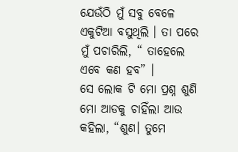ଯେଉଁଠି ମୁଁ ସବୁ ବେଳେ ଏକୁଟିଆ ବସୁଥିଲି । ତା ପରେ ମୁଁ ପଚାରିଲି, “ ତାହେଲେ ଏବେ କଣ ହବ” ।
ସେ ଲୋକ ଟି ମୋ ପ୍ରଶ୍ନ ଶୁଣି ମୋ ଆଡକୁ ଚାହିଁଲା ଆଉ କହିଲା, “ଶୁଣ। ତୁମେ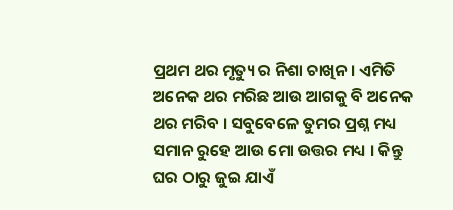ପ୍ରଥମ ଥର ମୃତ୍ୟୁ ର ନିଶା ଚାଖିନ । ଏମିତି ଅନେକ ଥର ମରିଛ ଆଉ ଆଗକୁ ବି ଅନେକ ଥର ମରିବ । ସବୁବେଳେ ତୁମର ପ୍ରଶ୍ନ ମଧ୍ୟ ସମାନ ରୁହେ ଆଉ ମୋ ଉତ୍ତର ମଧ୍ୟ । କିନ୍ତୁ ଘର ଠାରୁ ଜୁଇ ଯାଏଁ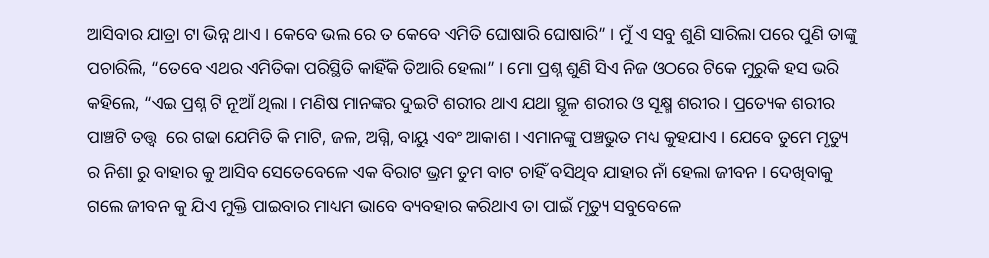ଆସିବାର ଯାତ୍ରା ଟା ଭିନ୍ନ ଥାଏ । କେବେ ଭଲ ରେ ତ କେବେ ଏମିତି ଘୋଷାରି ଘୋଷାରି” । ମୁଁ ଏ ସବୁ ଶୁଣି ସାରିଲା ପରେ ପୁଣି ତାଙ୍କୁ ପଚାରିଲି, “ତେବେ ଏଥର ଏମିତିକା ପରିସ୍ଥିତି କାହିଁକି ତିଆରି ହେଲା” । ମୋ ପ୍ରଶ୍ନ ଶୁଣି ସିଏ ନିଜ ଓଠରେ ଟିକେ ମୁରୁକି ହସ ଭରି କହିଲେ, “ଏଇ ପ୍ରଶ୍ନ ଟି ନୂଆଁ ଥିଲା । ମଣିଷ ମାନଙ୍କର ଦୁଇଟି ଶରୀର ଥାଏ ଯଥା ସ୍ଥୂଳ ଶରୀର ଓ ସୂକ୍ଷ୍ମ ଶରୀର । ପ୍ରତ୍ୟେକ ଶରୀର ପାଞ୍ଚଟି ତତ୍ତ୍ଵ  ରେ ଗଢା ଯେମିତି କି ମାଟି, ଜଳ, ଅଗ୍ନି, ବାୟୁ ଏବଂ ଆକାଶ । ଏମାନଙ୍କୁ ପଞ୍ଚଭୁତ ମଧ୍ୟ କୁହଯାଏ । ଯେବେ ତୁମେ ମୃତ୍ୟୁ ର ନିଶା ରୁ ବାହାର କୁ ଆସିବ ସେତେବେଳେ ଏକ ବିରାଟ ଭ୍ରମ ତୁମ ବାଟ ଚାହିଁ ବସିଥିବ ଯାହାର ନାଁ ହେଲା ଜୀବନ । ଦେଖିବାକୁ ଗଲେ ଜୀବନ କୁ ଯିଏ ମୁକ୍ତି ପାଇବାର ମାଧ୍ୟମ ଭାବେ ବ୍ୟବହାର କରିଥାଏ ତା ପାଇଁ ମୃତ୍ୟୁ ସବୁବେଳେ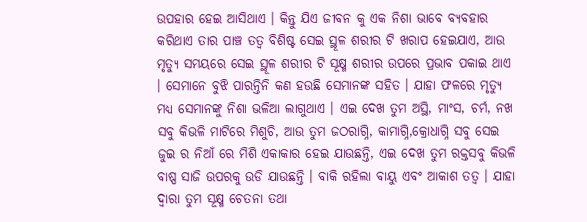ଉପହାର ହେଇ ଆସିଥାଏ । କିନ୍ତୁ ଯିଏ ଜୀବନ କୁ ଏକ ନିଶା ଭାବେ ବ୍ୟବହାର କରିଥାଏ ତାର ପାଞ୍ଚ ତତ୍ଵ ବିଶିଷ୍ଟ ସେଇ ସ୍ଥୂଳ ଶରୀର ଟି ଖରାପ ହେଇଯାଏ, ଆଉ ମୃତ୍ୟୁ ସମୟରେ ସେଇ ସ୍ଥୂଳ ଶରୀର ଟି ସୂକ୍ଷ୍ମ ଶରୀର ଉପରେ ପ୍ରଭାବ ପକାଇ ଥାଏ । ସେମାନେ ବୁଝି ପାରନ୍ତିନି କଣ ହଉଛି ସେମାନଙ୍କ ସହିତ । ଯାହା ଫଳରେ ମୃତ୍ୟୁ ମଧ୍ୟ ସେମାନଙ୍କୁ ନିଶା ଭଳିଆ ଲାଗୁଥାଏ । ଏଇ ଦେଖ ତୁମ ଅସ୍ଥି, ମାଂସ, ଚର୍ମ, ନଖ ସବୁ କିଭଳି ମାଟିରେ ମିଶୁଚି, ଆଉ ତୁମ ଜଠରାଗ୍ନି, କାମାଗ୍ନି,କ୍ରୋଧାଗ୍ନି ସବୁ ସେଇ ଜୁଇ ର ନିଆଁ ରେ ମିଶି ଏକାକାର ହେଇ ଯାଉଛନ୍ତି, ଏଇ ଦେଖ ତୁମ ରକ୍ତସବୁ କିଭଳି ବାଷ୍ପ ସାଜି ଉପରକୁ ଉଡି ଯାଉଛନ୍ତି । ବାକି ରହିଲା ବାୟୁ ଏବଂ ଆକାଶ ତତ୍ଵ । ଯାହା ଦ୍ଵାରା ତୁମ ସୂକ୍ଷ୍ମ ଚେତନା ତଥା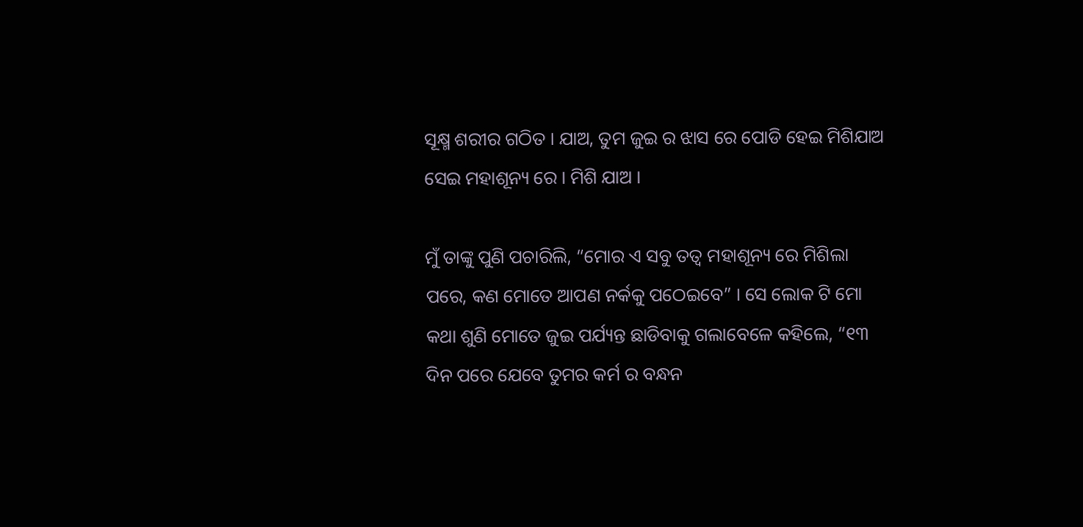ସୂକ୍ଷ୍ମ ଶରୀର ଗଠିତ । ଯାଅ, ତୁମ ଜୁଇ ର ଝାସ ରେ ପୋଡି ହେଇ ମିଶିଯାଅ ସେଇ ମହାଶୂନ୍ୟ ରେ । ମିଶି ଯାଅ ।

ମୁଁ ତାଙ୍କୁ ପୁଣି ପଚାରିଲି, “ମୋର ଏ ସବୁ ତତ୍ଵ ମହାଶୂନ୍ୟ ରେ ମିଶିଲା ପରେ, କଣ ମୋତେ ଆପଣ ନର୍କକୁ ପଠେଇବେ” । ସେ ଲୋକ ଟି ମୋ କଥା ଶୁଣି ମୋତେ ଜୁଇ ପର୍ଯ୍ୟନ୍ତ ଛାଡିବାକୁ ଗଲାବେଳେ କହିଲେ, “୧୩ ଦିନ ପରେ ଯେବେ ତୁମର କର୍ମ ର ବନ୍ଧନ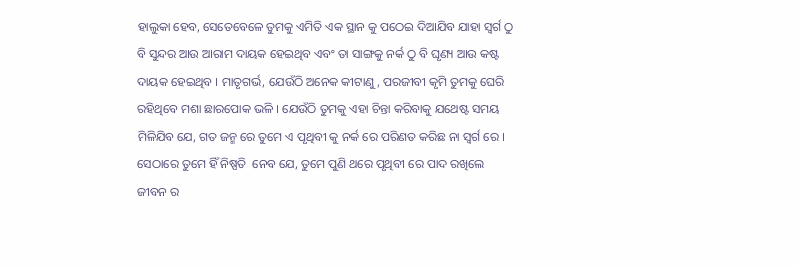ହାଲୁକା ହେବ, ସେତେବେଳେ ତୁମକୁ ଏମିତି ଏକ ସ୍ଥାନ କୁ ପଠେଇ ଦିଆଯିବ ଯାହା ସ୍ଵର୍ଗ ଠୁ ବି ସୁନ୍ଦର ଆଉ ଆରାମ ଦାୟକ ହେଇଥିବ ଏବଂ ତା ସାଙ୍ଗକୁ ନର୍କ ଠୁ ବି ଘୃଣ୍ୟ ଆଉ କଷ୍ଟ ଦାୟକ ହେଇଥିବ । ମାତୃଗର୍ଭ, ଯେଉଁଠି ଅନେକ କୀଟାଣୁ, ପରଜୀବୀ କୃମି ତୁମକୁ ଘେରି ରହିଥିବେ ମଶା ଛାରପୋକ ଭଳି । ଯେଉଁଠି ତୁମକୁ ଏହା ଚିନ୍ତା କରିବାକୁ ଯଥେଷ୍ଟ ସମୟ ମିଳିଯିବ ଯେ, ଗତ ଜନ୍ମ ରେ ତୁମେ ଏ ପୃଥିବୀ କୁ ନର୍କ ରେ ପରିଣତ କରିଛ ନା ସ୍ଵର୍ଗ ରେ । ସେଠାରେ ତୁମେ ହିଁ ନିଷ୍ପତି  ନେବ ଯେ, ତୁମେ ପୁଣି ଥରେ ପୃଥିବୀ ରେ ପାଦ ରଖିଲେ ଜୀବନ ର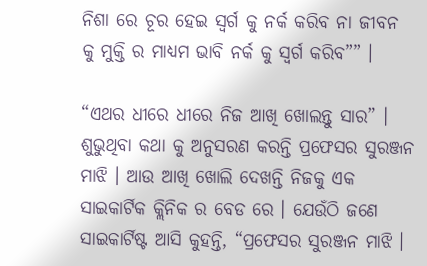ନିଶା ରେ ଚୂର ହେଇ ସ୍ଵର୍ଗ କୁ ନର୍କ କରିବ ନା ଜୀବନ କୁ ମୁକ୍ତି ର ମାଧ୍ୟମ ଭାବି ନର୍କ କୁ ସ୍ଵର୍ଗ କରିବ”” ।

“ଏଥର ଧୀରେ ଧୀରେ ନିଜ ଆଖି ଖୋଲନ୍ତୁ ସାର” । ଶୁଭୁଥିବା କଥା କୁ ଅନୁସରଣ କରନ୍ତି ପ୍ରଫେସର ସୁରଞ୍ଜନ ମାଝି । ଆଉ ଆଖି ଖୋଲି ଦେଖନ୍ତି ନିଜକୁ ଏକ ସାଇକାର୍ଟିକ କ୍ଲିନିକ ର ବେଡ ରେ । ଯେଉଁଠି ଜଣେ ସାଇକାର୍ଟିଷ୍ଟ ଆସି କୁହନ୍ତି, “ପ୍ରଫେସର ସୁରଞ୍ଜନ ମାଝି ।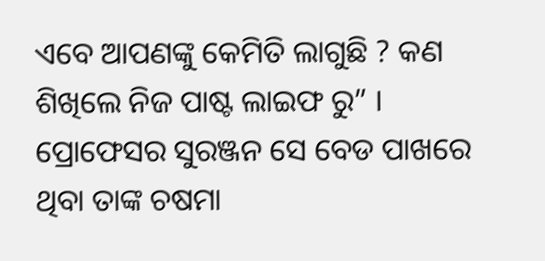ଏବେ ଆପଣଙ୍କୁ କେମିତି ଲାଗୁଛି ? କଣ ଶିଖିଲେ ନିଜ ପାଷ୍ଟ ଲାଇଫ ରୁ” । ପ୍ରୋଫେସର ସୁରଞ୍ଜନ ସେ ବେଡ ପାଖରେ ଥିବା ତାଙ୍କ ଚଷମା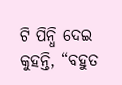ଟି ପିନ୍ଧି ଦେଇ କୁହନ୍ତି, “ବହୁତ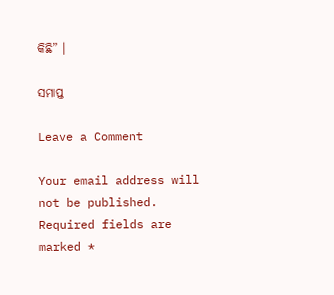କିଛି” ।

ସମାପ୍ତ

Leave a Comment

Your email address will not be published. Required fields are marked *